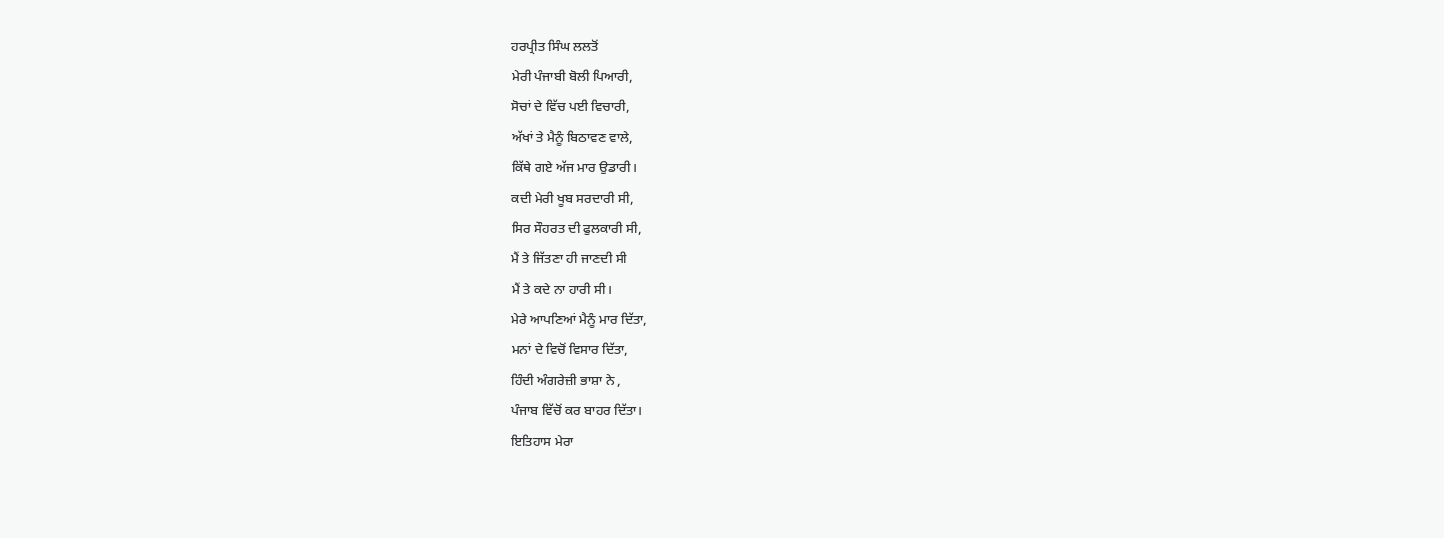ਹਰਪ੍ਰੀਤ ਸਿੰਘ ਲਲਤੋਂ
ਮੇਰੀ ਪੰਜਾਬੀ ਬੋਲੀ ਪਿਆਰੀ,
ਸੋਚਾਂ ਦੇ ਵਿੱਚ ਪਈ ਵਿਚਾਰੀ,
ਅੱਖਾਂ ਤੇ ਮੈਨੂੰ ਬਿਠਾਵਣ ਵਾਲੇ,
ਕਿੱਥੇ ਗਏ ਅੱਜ ਮਾਰ ਉਡਾਰੀ।
ਕਦੀ ਮੇਰੀ ਖੂਬ ਸਰਦਾਰੀ ਸੀ,
ਸਿਰ ਸੌਹਰਤ ਦੀ ਫੁਲਕਾਰੀ ਸੀ,
ਮੈਂ ਤੇ ਜਿੱਤਣਾ ਹੀ ਜਾਣਦੀ ਸੀ
ਮੈਂ ਤੇ ਕਦੇ ਨਾ ਹਾਰੀ ਸੀ।
ਮੇਰੇ ਆਪਣਿਆਂ ਮੈਨੂੰ ਮਾਰ ਦਿੱਤਾ,
ਮਨਾਂ ਦੇ ਵਿਚੋਂ ਵਿਸਾਰ ਦਿੱਤਾ,
ਹਿੰਦੀ ਅੰਗਰੇਜ਼ੀ ਭਾਸ਼ਾ ਨੇ ,
ਪੰਜਾਬ ਵਿੱਚੋਂ ਕਰ ਬਾਹਰ ਦਿੱਤਾ।
ਇਤਿਹਾਸ ਮੇਰਾ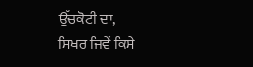ਉੱਚਕੋਟੀ ਦਾ,
ਸਿਖਰ ਜਿਵੇਂ ਕਿਸੇ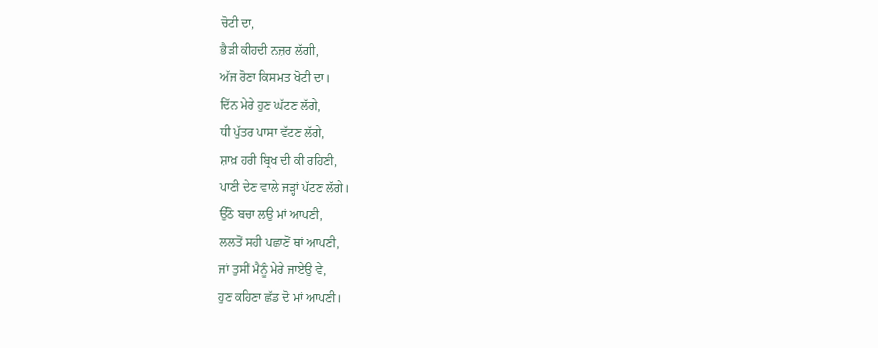ਚੋਟੀ ਦਾ,
ਭੈੜੀ ਕੀਹਦੀ ਨਜ਼ਰ ਲੱਗੀ,
ਅੱਜ ਰੋਣਾ ਕਿਸਮਤ ਖੋਟੀ ਦਾ।
ਦਿੱਨ ਮੇਰੇ ਹੁਣ ਘੱਟਣ ਲੱਗੇ,
ਧੀ ਪੁੱਤਰ ਪਾਸਾ ਵੱਟਣ ਲੱਗੇ,
ਸ਼ਾਖ਼ ਹਰੀ ਬ੍ਰਿਖ ਦੀ ਕੀ ਰਹਿਣੀ,
ਪਾਣੀ ਦੇਣ ਵਾਲੇ ਜੜ੍ਹਾਂ ਪੱਟਣ ਲੱਗੇ।
ਉੱਠੋ ਬਚਾ ਲਉ ਮਾਂ ਆਪਣੀ,
ਲਲਤੋਂ ਸਹੀ ਪਛਾਣੋਂ ਥਾਂ ਆਪਣੀ,
ਜਾਂ ਤੁਸੀਂ ਮੈਨੂੰ ਮੇਰੇ ਜਾਏਉ ਵੇ,
ਹੁਣ ਕਹਿਣਾ ਛੱਡ ਦੋ ਮਾਂ ਆਪਣੀ।